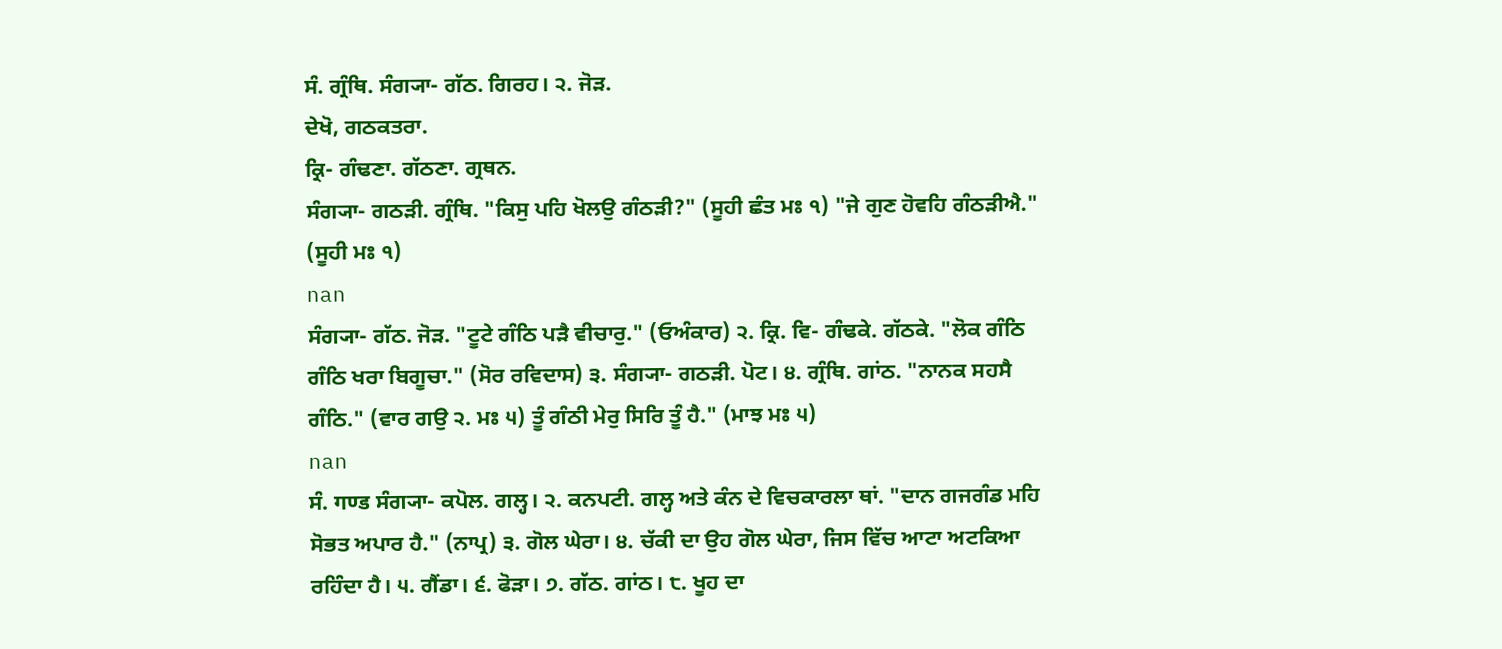ਸੰ. ਗ੍ਰੰਥਿ. ਸੰਗ੍ਯਾ- ਗੱਠ. ਗਿਰਹ। ੨. ਜੋੜ.
ਦੇਖੋ, ਗਠਕਤਰਾ.
ਕ੍ਰਿ- ਗੰਢਣਾ. ਗੱਠਣਾ. ਗ੍ਰਥਨ.
ਸੰਗ੍ਯਾ- ਗਠੜੀ. ਗ੍ਰੰਥਿ. "ਕਿਸੁ ਪਹਿ ਖੋਲਉ ਗੰਠੜੀ?" (ਸੂਹੀ ਛੰਤ ਮਃ ੧) "ਜੇ ਗੁਣ ਹੋਵਹਿ ਗੰਠੜੀਐ." (ਸੂਹੀ ਮਃ ੧)
nan
ਸੰਗ੍ਯਾ- ਗੱਠ. ਜੋੜ. "ਟੂਟੇ ਗੰਠਿ ਪੜੈ ਵੀਚਾਰੁ." (ਓਅੰਕਾਰ) ੨. ਕ੍ਰਿ. ਵਿ- ਗੰਢਕੇ. ਗੱਠਕੇ. "ਲੋਕ ਗੰਠਿ ਗੰਠਿ ਖਰਾ ਬਿਗੂਚਾ." (ਸੋਰ ਰਵਿਦਾਸ) ੩. ਸੰਗ੍ਯਾ- ਗਠੜੀ. ਪੋਟ। ੪. ਗ੍ਰੰਥਿ. ਗਾਂਠ. "ਨਾਨਕ ਸਹਸੈ ਗੰਠਿ." (ਵਾਰ ਗਉ ੨. ਮਃ ੫) ਤੂੰ ਗੰਠੀ ਮੇਰੁ ਸਿਰਿ ਤੂੰ ਹੈ." (ਮਾਝ ਮਃ ੫)
nan
ਸੰ. गण्ड ਸੰਗ੍ਯਾ- ਕਪੋਲ. ਗਲ੍ਹ। ੨. ਕਨਪਟੀ. ਗਲ੍ਹ ਅਤੇ ਕੰਨ ਦੇ ਵਿਚਕਾਰਲਾ ਥਾਂ. "ਦਾਨ ਗਜਗੰਡ ਮਹਿ ਸੋਭਤ ਅਪਾਰ ਹੈ." (ਨਾਪ੍ਰ) ੩. ਗੋਲ ਘੇਰਾ। ੪. ਚੱਕੀ ਦਾ ਉਹ ਗੋਲ ਘੇਰਾ, ਜਿਸ ਵਿੱਚ ਆਟਾ ਅਟਕਿਆ ਰਹਿੰਦਾ ਹੈ। ੫. ਗੈਂਡਾ। ੬. ਫੋੜਾ। ੭. ਗੱਠ. ਗਾਂਠ। ੮. ਖੂਹ ਦਾ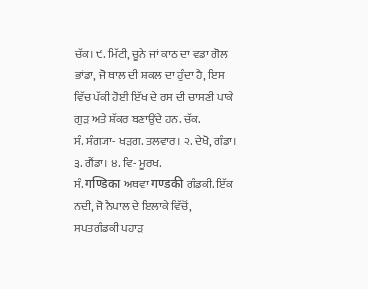ਚੱਕ। ੯. ਮਿੱਟੀ, ਚੂਨੇ ਜਾਂ ਕਾਠ ਦਾ ਵਡਾ ਗੋਲ ਭਾਂਡਾ, ਜੋ ਥਾਲ ਦੀ ਸ਼ਕਲ ਦਾ ਹੁੰਦਾ ਹੈ, ਇਸ ਵਿੱਚ ਪੱਕੀ ਹੋਈ ਇੱਖ ਦੇ ਰਸ ਦੀ ਚਾਸਣੀ ਪਾਕੇ ਗੁੜ ਅਤੇ ਸ਼ੱਕਰ ਬਣਾਉਂਦੇ ਹਨ. ਚੱਕ.
ਸੰ. ਸੰਗ੍ਯਾ- ਖੜਗ. ਤਲਵਾਰ। ੨. ਦੇਖੋ, ਗੰਡਾ। ੩. ਗੈਂਡਾ। ੪. ਵਿ- ਮੂਰਖ.
ਸੰ. गण्डिका ਅਥਵਾ गण्डकी ਗੰਡਕੀ. ਇੱਕ ਨਦੀ, ਜੋ ਨੈਪਾਲ ਦੇ ਇਲਾਕੇ ਵਿੱਚੋਂ, ਸਪਤਗੰਡਕੀ ਪਹਾੜ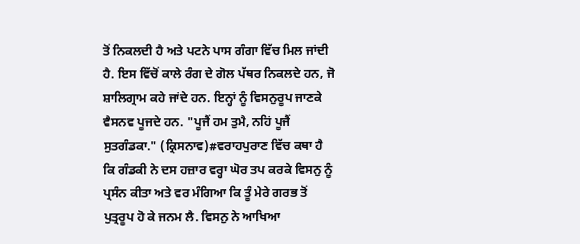ਤੋਂ ਨਿਕਲਦੀ ਹੈ ਅਤੇ ਪਟਨੇ ਪਾਸ ਗੰਗਾ ਵਿੱਚ ਮਿਲ ਜਾਂਦੀ ਹੈ. ਇਸ ਵਿੱਚੋਂ ਕਾਲੇ ਰੰਗ ਦੇ ਗੋਲ ਪੱਥਰ ਨਿਕਲਦੇ ਹਨ, ਜੋ ਸ਼ਾਲਿਗ੍ਰਾਮ ਕਹੇ ਜਾਂਦੇ ਹਨ. ਇਨ੍ਹਾਂ ਨੂੰ ਵਿਸਨੁਰੂਪ ਜਾਣਕੇ ਵੈਸਨਵ ਪੂਜਦੇ ਹਨ. "ਪੂਜੈਂ ਹਮ ਤੁਮੈ, ਨਹਿਂ ਪੂਜੈਂ ਸੁਤਗੰਡਕਾ." (ਕ੍ਰਿਸਨਾਵ)#ਵਰਾਹਪੁਰਾਣ ਵਿੱਚ ਕਥਾ ਹੈ ਕਿ ਗੰਡਕੀ ਨੇ ਦਸ ਹਜ਼ਾਰ ਵਰ੍ਹਾ ਘੋਰ ਤਪ ਕਰਕੇ ਵਿਸਨੁ ਨੂੰ ਪ੍ਰਸੰਨ ਕੀਤਾ ਅਤੇ ਵਰ ਮੰਗਿਆ ਕਿ ਤੂੰ ਮੇਰੇ ਗਰਭ ਤੋਂ ਪੁਤ੍ਰਰੂਪ ਹੋ ਕੇ ਜਨਮ ਲੈ. ਵਿਸਨੁ ਨੇ ਆਖਿਆ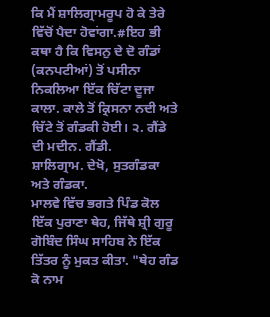ਕਿ ਮੈਂ ਸ਼ਾਲਿਗ੍ਰਾਮਰੂਪ ਹੋ ਕੇ ਤੇਰੇ ਵਿੱਚੋਂ ਪੈਦਾ ਹੋਵਾਂਗਾ.#ਇਹ ਭੀ ਕਥਾ ਹੈ ਕਿ ਵਿਸਨੁ ਦੇ ਦੋ ਗੰਡਾਂ (ਕਨਪਟੀਆਂ) ਤੋਂ ਪਸੀਨਾ ਨਿਕਲਿਆ ਇੱਕ ਚਿੱਟਾ ਦੂਜਾ ਕਾਲਾ. ਕਾਲੇ ਤੋਂ ਕ੍ਰਿਸਨਾ ਨਦੀ ਅਤੇ ਚਿੱਟੇ ਤੋਂ ਗੰਡਕੀ ਹੋਈ। ੨. ਗੈਂਡੇ ਦੀ ਮਦੀਨ. ਗੈਂਡੀ.
ਸ਼ਾਲਿਗ੍ਰਾਮ. ਦੇਖੋ, ਸੁਤਗੰਡਕਾ ਅਤੇ ਗੰਡਕਾ.
ਮਾਲਵੇ ਵਿੱਚ ਭਗਤੇ ਪਿੰਡ ਕੋਲ ਇੱਕ ਪੁਰਾਣਾ ਥੇਹ, ਜਿੱਥੇ ਸ਼੍ਰੀ ਗੁਰੂ ਗੋਬਿੰਦ ਸਿੰਘ ਸਾਹਿਬ ਨੇ ਇੱਕ ਤਿੱਤਰ ਨੂੰ ਮੁਕਤ ਕੀਤਾ. "ਥੇਹ ਗੰਡ ਕੋ ਨਾਮ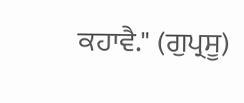ਕਹਾਵੈ." (ਗੁਪ੍ਰਸੂ)